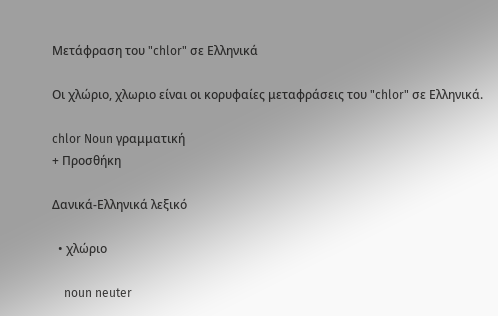Μετάφραση του "chlor" σε Ελληνικά

Οι χλώριο, χλωριο είναι οι κορυφαίες μεταφράσεις του "chlor" σε Ελληνικά.

chlor Noun γραμματική
+ Προσθήκη

Δανικά-Ελληνικά λεξικό

  • χλώριο

    noun neuter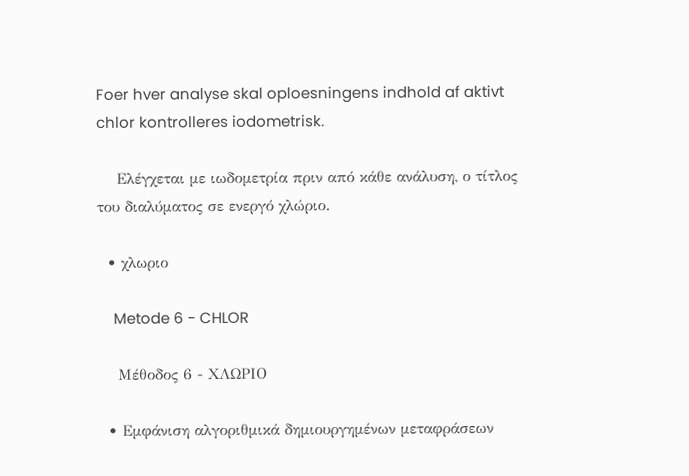Foer hver analyse skal oploesningens indhold af aktivt chlor kontrolleres iodometrisk.

    Ελέγχεται με ιωδομετρία πριν από κάθε ανάλυση, ο τίτλος του διαλύματος σε ενεργό χλώριο.

  • χλωριο

    Metode 6 - CHLOR

    Μέθοδος 6 - ΧΛΩΡΙΟ

  • Εμφάνιση αλγοριθμικά δημιουργημένων μεταφράσεων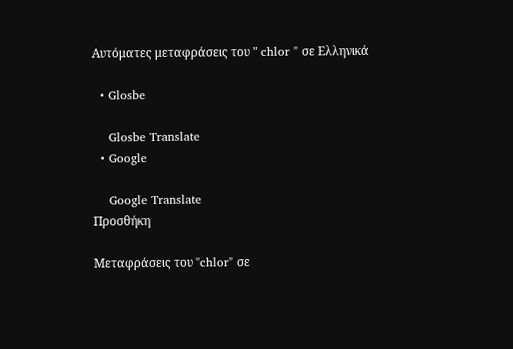Αυτόματες μεταφράσεις του " chlor " σε Ελληνικά

  • Glosbe

    Glosbe Translate
  • Google

    Google Translate
Προσθήκη

Μεταφράσεις του "chlor" σε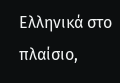Ελληνικά στο πλαίσιο,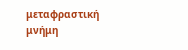μεταφραστική μνήμη